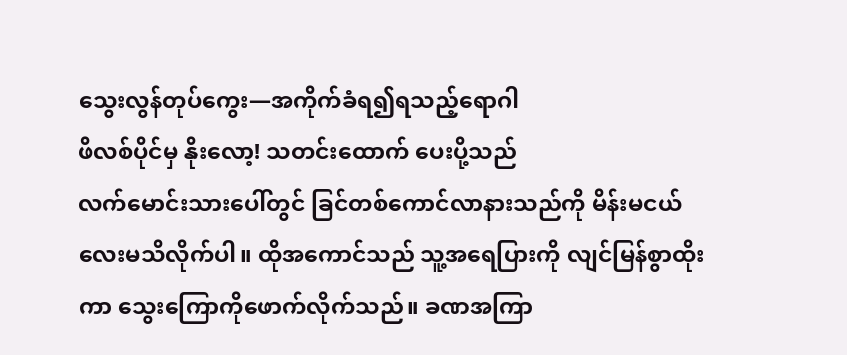သွေးလွန်တုပ်ကွေး—အကိုက်ခံရ၍ရသည့်ရောဂါ
ဖိလစ်ပိုင်မှ နိုးလော့! သတင်းထောက် ပေးပို့သည်
လက်မောင်းသားပေါ်တွင် ခြင်တစ်ကောင်လာနားသည်ကို မိန်းမငယ်လေးမသိလိုက်ပါ။ ထိုအကောင်သည် သူ့အရေပြားကို လျင်မြန်စွာထိုးကာ သွေးကြောကိုဖောက်လိုက်သည်။ ခဏအကြာ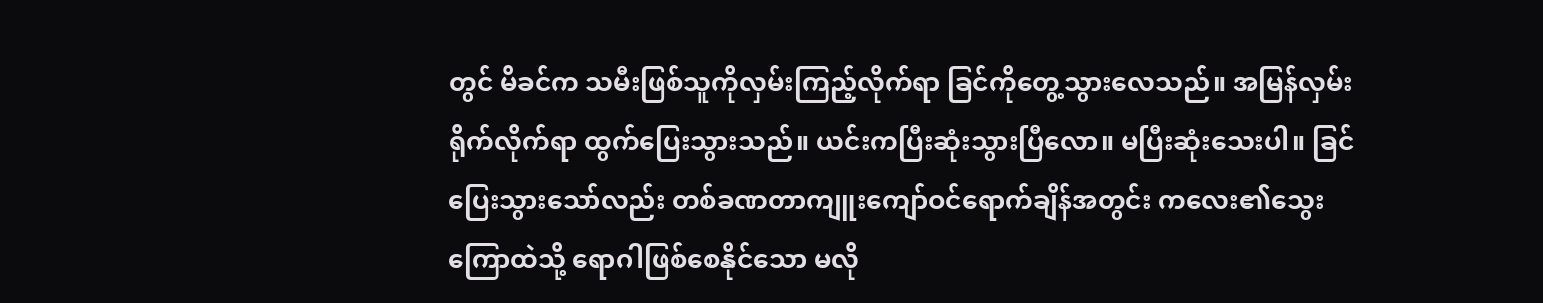တွင် မိခင်က သမီးဖြစ်သူကိုလှမ်းကြည့်လိုက်ရာ ခြင်ကိုတွေ့သွားလေသည်။ အမြန်လှမ်းရိုက်လိုက်ရာ ထွက်ပြေးသွားသည်။ ယင်းကပြီးဆုံးသွားပြီလော။ မပြီးဆုံးသေးပါ။ ခြင်ပြေးသွားသော်လည်း တစ်ခဏတာကျူးကျော်ဝင်ရောက်ချိန်အတွင်း ကလေး၏သွေးကြောထဲသို့ ရောဂါဖြစ်စေနိုင်သော မလို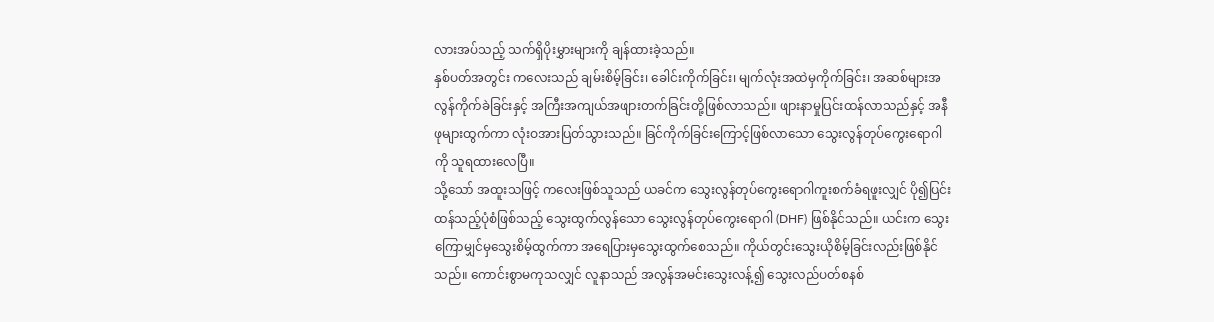လားအပ်သည့် သက်ရှိပိုးမွှားများကို ချန်ထားခဲ့သည်။
နှစ်ပတ်အတွင်း ကလေးသည် ချမ်းစိမ့်ခြင်း၊ ခေါင်းကိုက်ခြင်း၊ မျက်လုံးအထဲမှကိုက်ခြင်း၊ အဆစ်များအလွန်ကိုက်ခဲခြင်းနှင့် အကြီးအကျယ်အဖျားတက်ခြင်းတို့ဖြစ်လာသည်။ ဖျားနာမှုပြင်းထန်လာသည်နှင့် အနီဖုများထွက်ကာ လုံးဝအားပြတ်သွားသည်။ ခြင်ကိုက်ခြင်းကြောင့်ဖြစ်လာသော သွေးလွန်တုပ်ကွေးရောဂါကို သူရထားလေပြီ။
သို့သော် အထူးသဖြင့် ကလေးဖြစ်သူသည် ယခင်က သွေးလွန်တုပ်ကွေးရောဂါကူးစက်ခံရဖူးလျှင် ပို၍ပြင်းထန်သည့်ပုံစံဖြစ်သည့် သွေးထွက်လွန်သော သွေးလွန်တုပ်ကွေးရောဂါ (DHF) ဖြစ်နိုင်သည်။ ယင်းက သွေးကြောမျှင်မှသွေးစိမ့်ထွက်ကာ အရေပြားမှသွေးထွက်စေသည်။ ကိုယ်တွင်းသွေးယိုစိမ့်ခြင်းလည်းဖြစ်နိုင်သည်။ ကောင်းစွာမကုသလျှင် လူနာသည် အလွန်အမင်းသွေးလန့်၍ သွေးလည်ပတ်စနစ်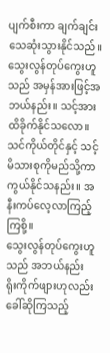ပျက်စီးကာ ချက်ချင်းသေဆုံးသွားနိုင်သည်။
သွေးလွန်တုပ်ကွေးဟူသည် အမှန်အားဖြင့်အဘယ်နည်း။ သင့်အားထိခိုက်နိုင်သလော။ သင်ကိုယ်တိုင်နှင့် သင့်မိသားစုကိုမည်သို့ကာကွယ်နိုင်သနည်း။ အနီးကပ်လေ့လာကြည့်ကြစို့။
သွေးလွန်တုပ်ကွေးဟူသည် အဘယ်နည်း
ရိုးကိုက်ဖျားဟုလည်းခေါ်ဆိုကြသည့်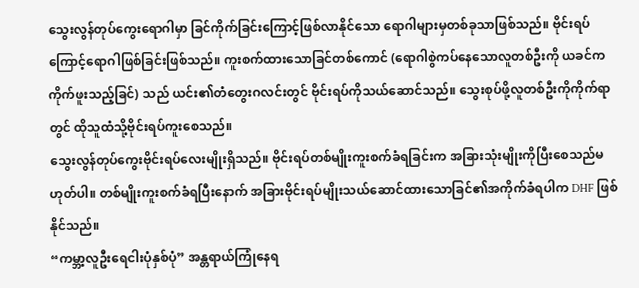သွေးလွန်တုပ်ကွေးရောဂါမှာ ခြင်ကိုက်ခြင်းကြောင့်ဖြစ်လာနိုင်သော ရောဂါများမှတစ်ခုသာဖြစ်သည်။ ဗိုင်းရပ်ကြောင့်ရောဂါဖြစ်ခြင်းဖြစ်သည်။ ကူးစက်ထားသောခြင်တစ်ကောင် (ရောဂါစွဲကပ်နေသောလူတစ်ဦးကို ယခင်ကကိုက်ဖူးသည့်ခြင်) သည် ယင်း၏တံတွေးဂလင်းတွင် ဗိုင်းရပ်ကိုသယ်ဆောင်သည်။ သွေးစုပ်ဖို့လူတစ်ဦးကိုကိုက်ရာတွင် ထိုသူထံသို့ဗိုင်းရပ်ကူးစေသည်။
သွေးလွန်တုပ်ကွေးဗိုင်းရပ်လေးမျိုးရှိသည်။ ဗိုင်းရပ်တစ်မျိုးကူးစက်ခံရခြင်းက အခြားသုံးမျိုးကိုပြီးစေသည်မဟုတ်ပါ။ တစ်မျိုးကူးစက်ခံရပြီးနောက် အခြားဗိုင်းရပ်မျိုးသယ်ဆောင်ထားသောခြင်၏အကိုက်ခံရပါက DHF ဖြစ်နိုင်သည်။
“ကမ္ဘာ့လူဦးရေငါးပုံနှစ်ပုံ” အန္တရာယ်ကြုံနေရ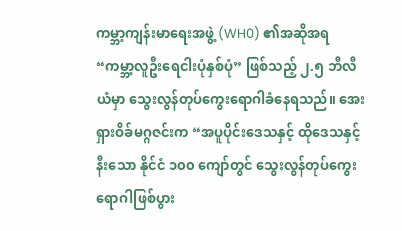ကမ္ဘာ့ကျန်းမာရေးအဖွဲ့ (WH0) ၏အဆိုအရ “ကမ္ဘာ့လူဦးရေငါးပုံနှစ်ပုံ” ဖြစ်သည့် ၂.၅ ဘီလီယံမှာ သွေးလွန်တုပ်ကွေးရောဂါခံနေရသည်။ အေးရှားဝိခ်မဂ္ဂဇင်းက “အပူပိုင်းဒေသနှင့် ထိုဒေသနှင့်နီးသော နိုင်ငံ ၁၀၀ ကျော်တွင် သွေးလွန်တုပ်ကွေးရောဂါဖြစ်ပွား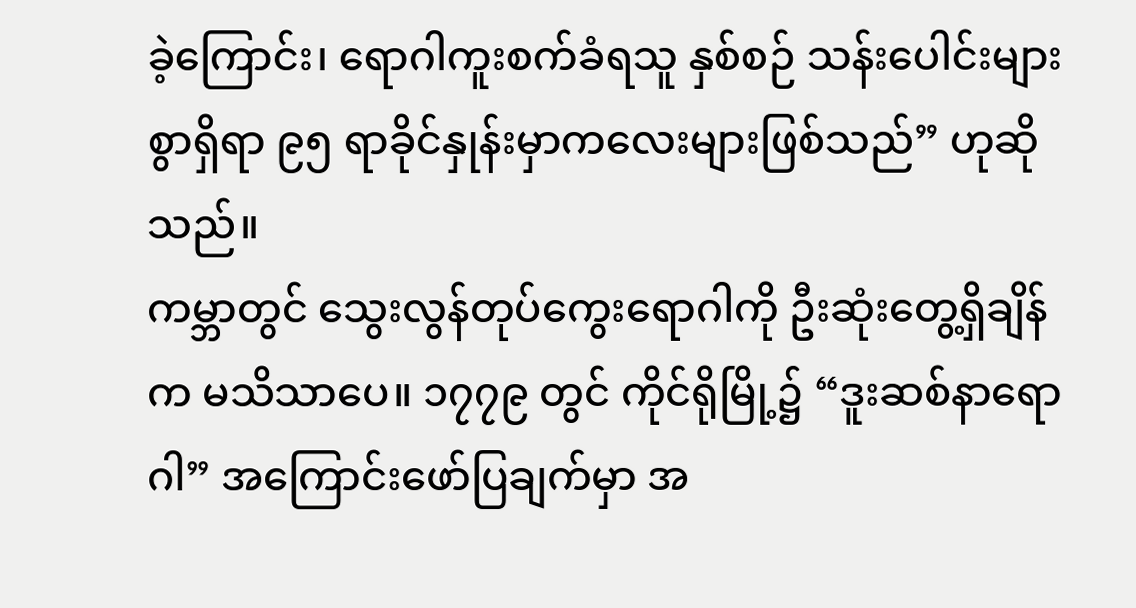ခဲ့ကြောင်း၊ ရောဂါကူးစက်ခံရသူ နှစ်စဉ် သန်းပေါင်းများစွာရှိရာ ၉၅ ရာခိုင်နှုန်းမှာကလေးများဖြစ်သည်” ဟုဆိုသည်။
ကမ္ဘာတွင် သွေးလွန်တုပ်ကွေးရောဂါကို ဦးဆုံးတွေ့ရှိချိန်က မသိသာပေ။ ၁၇၇၉ တွင် ကိုင်ရိုမြို့၌ “ဒူးဆစ်နာရောဂါ” အကြောင်းဖော်ပြချက်မှာ အ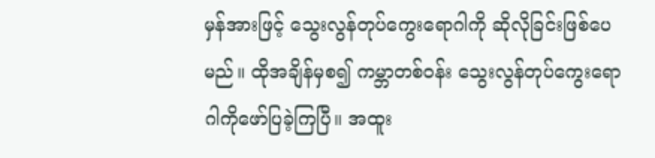မှန်အားဖြင့် သွေးလွန်တုပ်ကွေးရောဂါကို ဆိုလိုခြင်းဖြစ်ပေမည်။ ထိုအချိန်မှစ၍ ကမ္ဘာတစ်ဝန်း သွေးလွန်တုပ်ကွေးရောဂါကိုဖော်ပြခဲ့ကြပြီ။ အထူး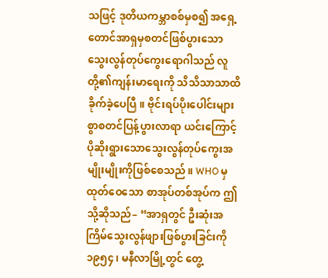သဖြင့် ဒုတိယကမ္ဘာစစ်မှစ၍ အရှေ့တောင်အာရှမှစတင်ဖြစ်ပွားသော သွေးလွန်တုပ်ကွေးရောဂါသည် လူတို့၏ကျန်းမာရေးကို သိသိသာသာထိခိုက်ခဲ့ပေပြီ။ ဗိုင်းရပ်ပိုးပေါင်းများစွာစတင်ပြန့်ပွားလာရာ ယင်းကြောင့် ပိုဆိုးရွားသောသွေးလွန်တုပ်ကွေးအမျိုးမျိုးကိုဖြစ်စေသည်။ WHO မှထုတ်ဝေသော စာအုပ်တစ်အုပ်က ဤသို့ဆိုသည်– “အာရှတွင် ဦးဆုံးအကြိမ်သွေးလွန်ဖျားဖြစ်ပွားခြင်းကို ၁၉၅၄၊ မနီလာမြို့တွင် တွေ့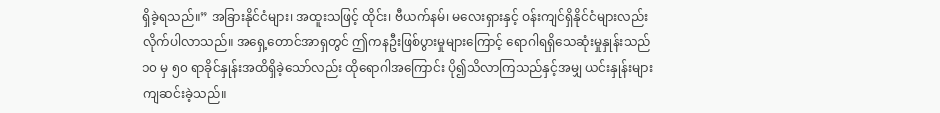ရှိခဲ့ရသည်။” အခြားနိုင်ငံများ၊ အထူးသဖြင့် ထိုင်း၊ ဗီယက်နမ်၊ မလေးရှားနှင့် ဝန်းကျင်ရှိနိုင်ငံများလည်းလိုက်ပါလာသည်။ အရှေ့တောင်အာရှတွင် ဤကနဦးဖြစ်ပွားမှုများကြောင့် ရောဂါရရှိသေဆုံးမှုနှုန်းသည် ၁၀ မှ ၅၀ ရာခိုင်နှုန်းအထိရှိခဲ့သော်လည်း ထိုရောဂါအကြောင်း ပို၍သိလာကြသည်နှင့်အမျှ ယင်းနှုန်းများကျဆင်းခဲ့သည်။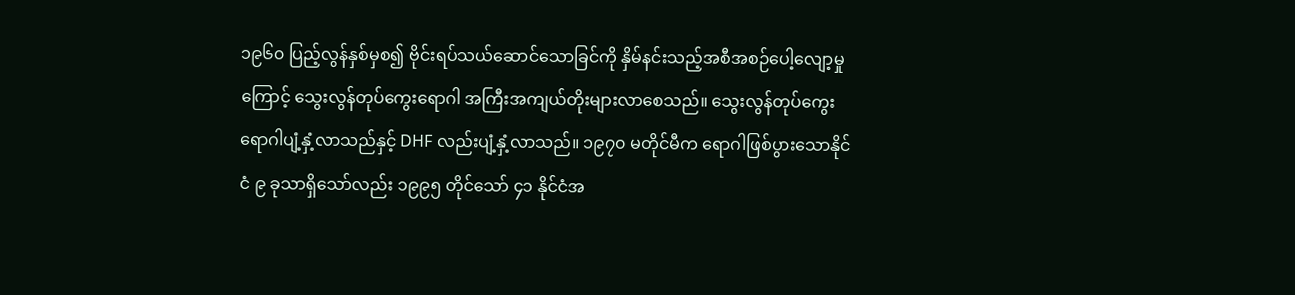၁၉၆၀ ပြည့်လွန်နှစ်မှစ၍ ဗိုင်းရပ်သယ်ဆောင်သောခြင်ကို နှိမ်နင်းသည့်အစီအစဉ်ပေါ့လျော့မှုကြောင့် သွေးလွန်တုပ်ကွေးရောဂါ အကြီးအကျယ်တိုးများလာစေသည်။ သွေးလွန်တုပ်ကွေးရောဂါပျံ့နှံ့လာသည်နှင့် DHF လည်းပျံ့နှံ့လာသည်။ ၁၉၇၀ မတိုင်မီက ရောဂါဖြစ်ပွားသောနိုင်ငံ ၉ ခုသာရှိသော်လည်း ၁၉၉၅ တိုင်သော် ၄၁ နိုင်ငံအ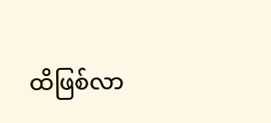ထိဖြစ်လာ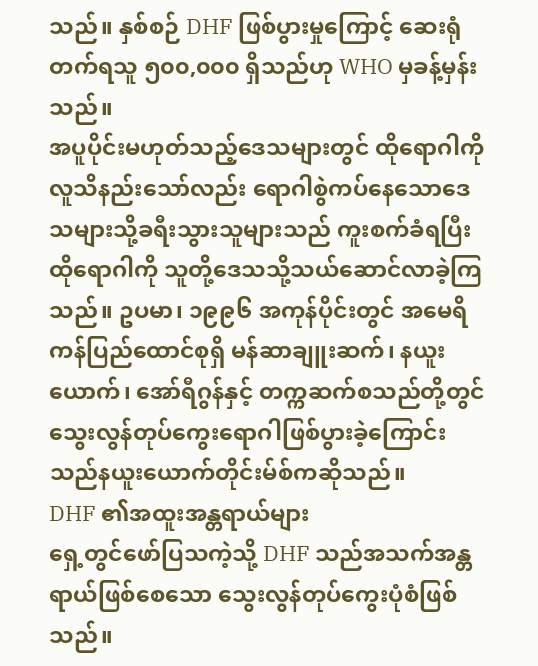သည်။ နှစ်စဉ် DHF ဖြစ်ပွားမှုကြောင့် ဆေးရုံတက်ရသူ ၅၀၀,၀၀၀ ရှိသည်ဟု WHO မှခန့်မှန်းသည်။
အပူပိုင်းမဟုတ်သည့်ဒေသများတွင် ထိုရောဂါကိုလူသိနည်းသော်လည်း ရောဂါစွဲကပ်နေသောဒေသများသို့ခရီးသွားသူများသည် ကူးစက်ခံရပြီး ထိုရောဂါကို သူတို့ဒေသသို့သယ်ဆောင်လာခဲ့ကြသည်။ ဥပမာ၊ ၁၉၉၆ အကုန်ပိုင်းတွင် အမေရိကန်ပြည်ထောင်စုရှိ မန်ဆာချူးဆက်၊ နယူးယောက်၊ အော်ရီဂွန်နှင့် တက္ကဆက်စသည်တို့တွင် သွေးလွန်တုပ်ကွေးရောဂါဖြစ်ပွားခဲ့ကြောင်း သည်နယူးယောက်တိုင်းမ်စ်ကဆိုသည်။
DHF ၏အထူးအန္တရာယ်များ
ရှေ့တွင်ဖော်ပြသကဲ့သို့ DHF သည်အသက်အန္တရာယ်ဖြစ်စေသော သွေးလွန်တုပ်ကွေးပုံစံဖြစ်သည်။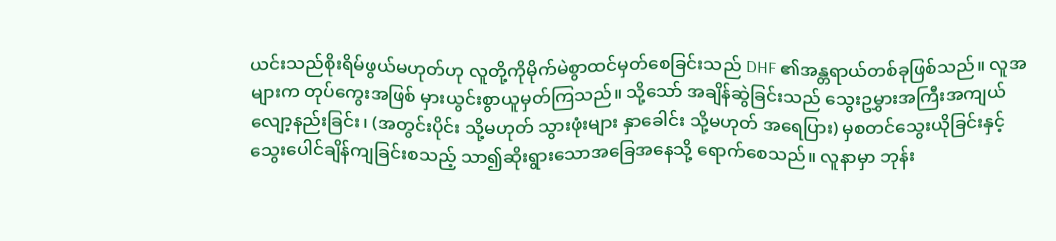ယင်းသည်စိုးရိမ်ဖွယ်မဟုတ်ဟု လူတို့ကိုမိုက်မဲစွာထင်မှတ်စေခြင်းသည် DHF ၏အန္တရာယ်တစ်ခုဖြစ်သည်။ လူအများက တုပ်ကွေးအဖြစ် မှားယွင်းစွာယူမှတ်ကြသည်။ သို့သော် အချိန်ဆွဲခြင်းသည် သွေးဥမွှားအကြီးအကျယ်လျော့နည်းခြင်း၊ (အတွင်းပိုင်း သို့မဟုတ် သွားဖုံးများ နှာခေါင်း သို့မဟုတ် အရေပြား) မှစတင်သွေးယိုခြင်းနှင့် သွေးပေါင်ချိန်ကျခြင်းစသည့် သာ၍ဆိုးရွားသောအခြေအနေသို့ ရောက်စေသည်။ လူနာမှာ ဘုန်း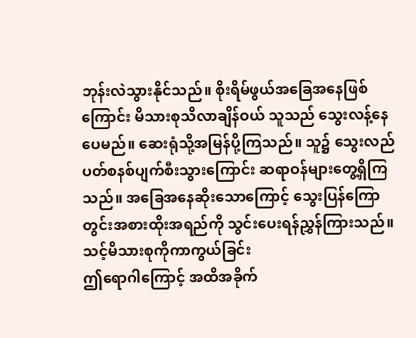ဘုန်းလဲသွားနိုင်သည်။ စိုးရိမ်ဖွယ်အခြေအနေဖြစ်ကြောင်း မိသားစုသိလာချိန်ဝယ် သူသည် သွေးလန့်နေပေမည်။ ဆေးရုံသို့အမြန်ပို့ကြသည်။ သူ၌ သွေးလည်ပတ်စနစ်ပျက်စီးသွားကြောင်း ဆရာဝန်များတွေ့ရှိကြသည်။ အခြေအနေဆိုးသောကြောင့် သွေးပြန်ကြောတွင်းအစားထိုးအရည်ကို သွင်းပေးရန်ညွှန်ကြားသည်။
သင့်မိသားစုကိုကာကွယ်ခြင်း
ဤရောဂါကြောင့် အထိအခိုက်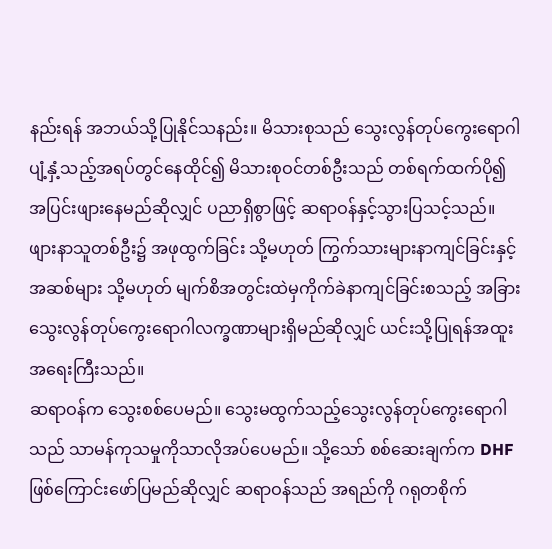နည်းရန် အဘယ်သို့ပြုနိုင်သနည်း။ မိသားစုသည် သွေးလွန်တုပ်ကွေးရောဂါ ပျံ့နှံ့သည့်အရပ်တွင်နေထိုင်၍ မိသားစုဝင်တစ်ဦးသည် တစ်ရက်ထက်ပို၍အပြင်းဖျားနေမည်ဆိုလျှင် ပညာရှိစွာဖြင့် ဆရာဝန်နှင့်သွားပြသင့်သည်။ ဖျားနာသူတစ်ဦး၌ အဖုထွက်ခြင်း သို့မဟုတ် ကြွက်သားများနာကျင်ခြင်းနှင့် အဆစ်များ သို့မဟုတ် မျက်စိအတွင်းထဲမှကိုက်ခဲနာကျင်ခြင်းစသည့် အခြားသွေးလွန်တုပ်ကွေးရောဂါလက္ခဏာများရှိမည်ဆိုလျှင် ယင်းသို့ပြုရန်အထူးအရေးကြီးသည်။
ဆရာဝန်က သွေးစစ်ပေမည်။ သွေးမထွက်သည့်သွေးလွန်တုပ်ကွေးရောဂါသည် သာမန်ကုသမှုကိုသာလိုအပ်ပေမည်။ သို့သော် စစ်ဆေးချက်က DHF ဖြစ်ကြောင်းဖော်ပြမည်ဆိုလျှင် ဆရာဝန်သည် အရည်ကို ဂရုတစိုက်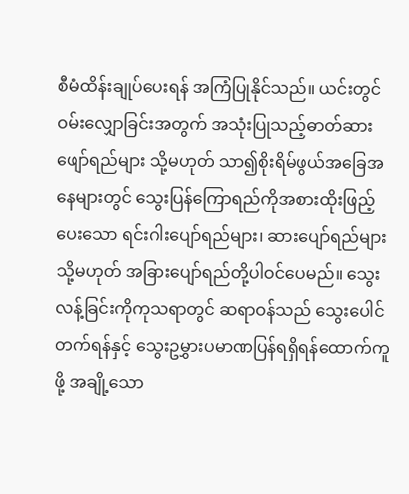စီမံထိန်းချုပ်ပေးရန် အကြံပြုနိုင်သည်။ ယင်းတွင် ဝမ်းလျှောခြင်းအတွက် အသုံးပြုသည့်ဓာတ်ဆားဖျော်ရည်များ သို့မဟုတ် သာ၍စိုးရိမ်ဖွယ်အခြေအနေများတွင် သွေးပြန်ကြောရည်ကိုအစားထိုးဖြည့်ပေးသော ရင်းဂါးပျော်ရည်များ၊ ဆားပျော်ရည်များ သို့မဟုတ် အခြားပျော်ရည်တို့ပါဝင်ပေမည်။ သွေးလန့်ခြင်းကိုကုသရာတွင် ဆရာဝန်သည် သွေးပေါင်တက်ရန်နှင့် သွေးဥမွှားပမာဏပြန်ရရှိရန်ထောက်ကူဖို့ အချို့သော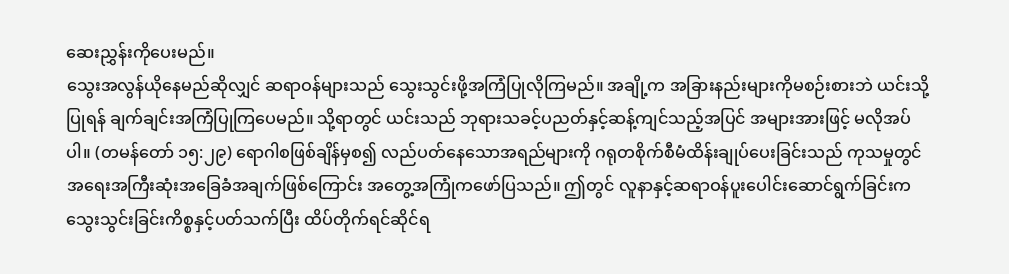ဆေးညွှန်းကိုပေးမည်။
သွေးအလွန်ယိုနေမည်ဆိုလျှင် ဆရာဝန်များသည် သွေးသွင်းဖို့အကြံပြုလိုကြမည်။ အချို့က အခြားနည်းများကိုမစဉ်းစားဘဲ ယင်းသို့ပြုရန် ချက်ချင်းအကြံပြုကြပေမည်။ သို့ရာတွင် ယင်းသည် ဘုရားသခင့်ပညတ်နှင့်ဆန့်ကျင်သည့်အပြင် အများအားဖြင့် မလိုအပ်ပါ။ (တမန်တော် ၁၅:၂၉) ရောဂါစဖြစ်ချိန်မှစ၍ လည်ပတ်နေသောအရည်များကို ဂရုတစိုက်စီမံထိန်းချုပ်ပေးခြင်းသည် ကုသမှုတွင် အရေးအကြီးဆုံးအခြေခံအချက်ဖြစ်ကြောင်း အတွေ့အကြုံကဖော်ပြသည်။ ဤတွင် လူနာနှင့်ဆရာဝန်ပူးပေါင်းဆောင်ရွက်ခြင်းက သွေးသွင်းခြင်းကိစ္စနှင့်ပတ်သက်ပြီး ထိပ်တိုက်ရင်ဆိုင်ရ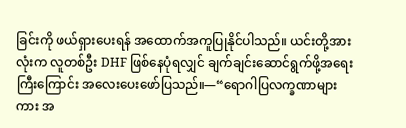ခြင်းကို ဖယ်ရှားပေးရန် အထောက်အကူပြုနိုင်ပါသည်။ ယင်းတို့အားလုံးက လူတစ်ဦး DHF ဖြစ်နေပုံရလျှင် ချက်ချင်းဆောင်ရွက်ဖို့အရေးကြီးကြောင်း အလေးပေးဖော်ပြသည်။—“ရောဂါပြလက္ခဏာများကား အ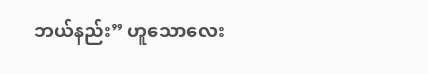ဘယ်နည်း” ဟူသောလေး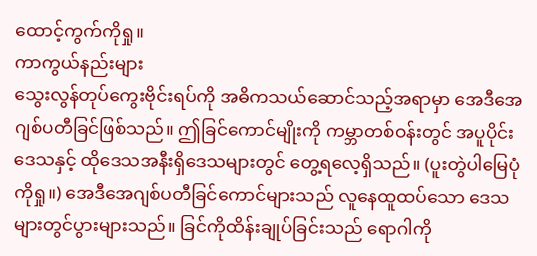ထောင့်ကွက်ကိုရှု။
ကာကွယ်နည်းများ
သွေးလွန်တုပ်ကွေးဗိုင်းရပ်ကို အဓိကသယ်ဆောင်သည့်အရာမှာ အေဒီအေဂျစ်ပတီခြင်ဖြစ်သည်။ ဤခြင်ကောင်မျိုးကို ကမ္ဘာတစ်ဝန်းတွင် အပူပိုင်းဒေသနှင့် ထိုဒေသအနီးရှိဒေသများတွင် တွေ့ရလေ့ရှိသည်။ (ပူးတွဲပါမြေပုံကိုရှု။) အေဒီအေဂျစ်ပတီခြင်ကောင်များသည် လူနေထူထပ်သော ဒေသများတွင်ပွားများသည်။ ခြင်ကိုထိန်းချုပ်ခြင်းသည် ရောဂါကို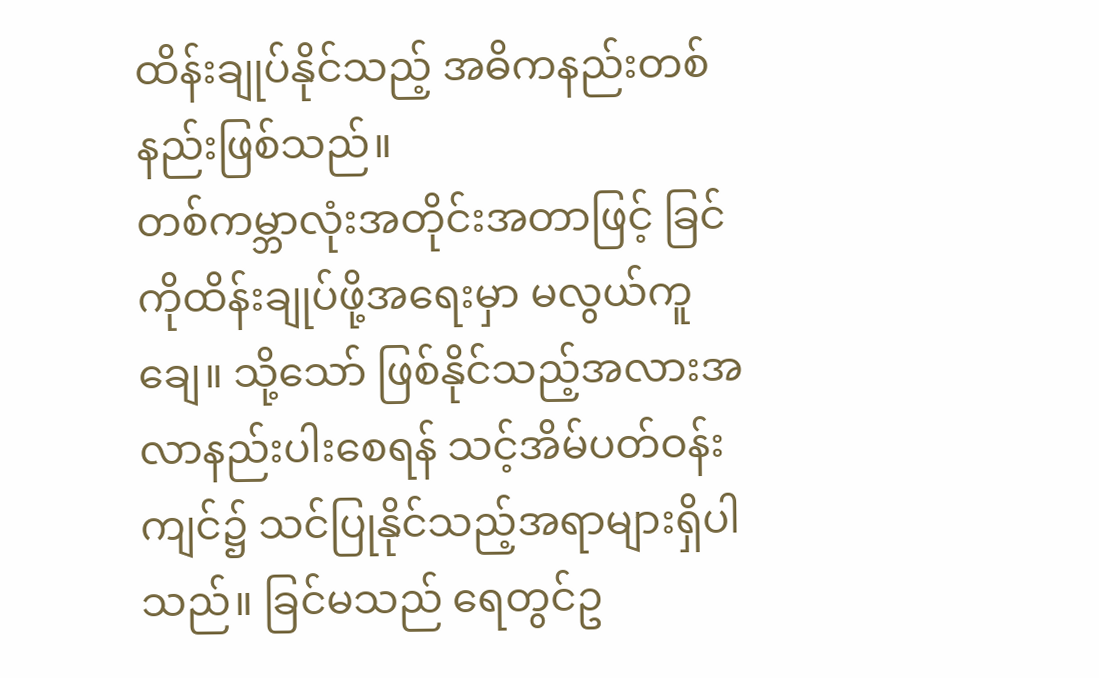ထိန်းချုပ်နိုင်သည့် အဓိကနည်းတစ်နည်းဖြစ်သည်။
တစ်ကမ္ဘာလုံးအတိုင်းအတာဖြင့် ခြင်ကိုထိန်းချုပ်ဖို့အရေးမှာ မလွယ်ကူချေ။ သို့သော် ဖြစ်နိုင်သည့်အလားအလာနည်းပါးစေရန် သင့်အိမ်ပတ်ဝန်းကျင်၌ သင်ပြုနိုင်သည့်အရာများရှိပါသည်။ ခြင်မသည် ရေတွင်ဥ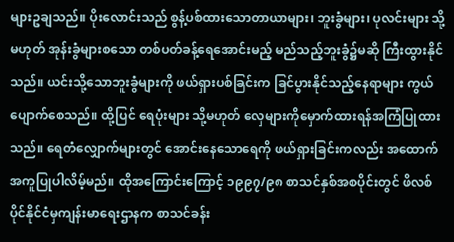များဥချသည်။ ပိုးလောင်းသည် စွန့်ပစ်ထားသောတာယာများ၊ ဘူးခွံများ၊ ပုလင်းများ သို့မဟုတ် အုန်းခွံများစသော တစ်ပတ်ခန့်ရေအောင်းမည့် မည်သည့်ဘူးခွံ၌မဆို ကြီးထွားနိုင်သည်။ ယင်းသို့သောဘူးခွံများကို ဖယ်ရှားပစ်ခြင်းက ခြင်ပွားနိုင်သည့်နေရာများ ကွယ်ပျောက်စေသည်။ ထို့ပြင် ရေပုံးများ သို့မဟုတ် လှေများကိုမှောက်ထားရန်အကြံပြုထားသည်။ ရေတံလျှောက်များတွင် အောင်းနေသောရေကို ဖယ်ရှားခြင်းကလည်း အထောက်အကူပြုပါလိမ့်မည်။ ထိုအကြောင်းကြောင့် ၁၉၉၇/၉၈ စာသင်နှစ်အစပိုင်းတွင် ဖိလစ်ပိုင်နိုင်ငံမှကျန်းမာရေးဌာနက စာသင်ခန်း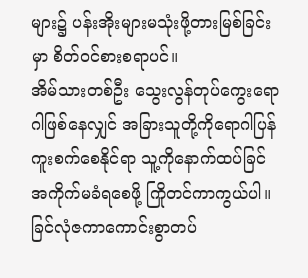များ၌ ပန်းအိုးများမသုံးဖို့တားမြစ်ခြင်းမှာ စိတ်ဝင်စားစရာပင်။
အိမ်သားတစ်ဦး သွေးလွန်တုပ်ကွေးရောဂါဖြစ်နေလျှင် အခြားသူတို့ကိုရောဂါပြန်ကူးစက်စေနိုင်ရာ သူ့ကိုနောက်ထပ်ခြင်အကိုက်မခံရစေဖို့ ကြိုတင်ကာကွယ်ပါ။ ခြင်လုံဇကာကောင်းစွာတပ်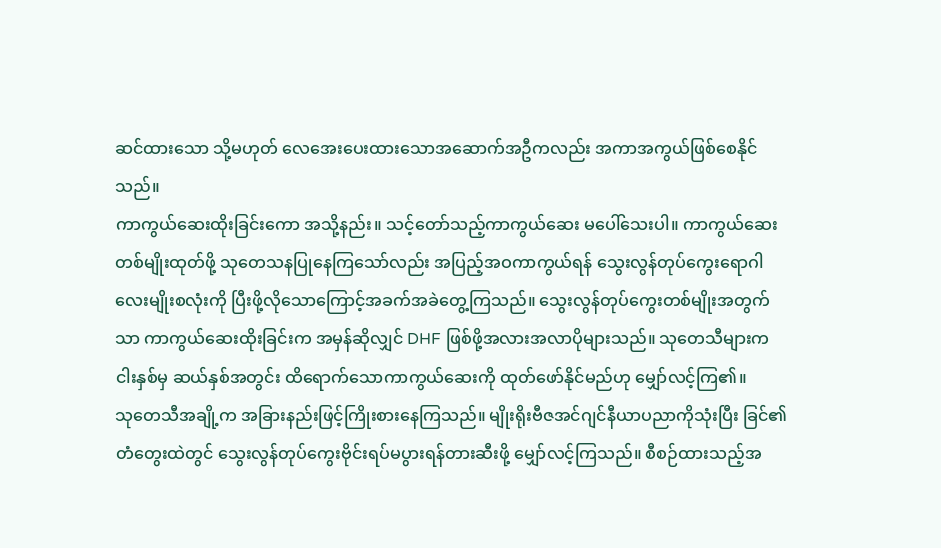ဆင်ထားသော သို့မဟုတ် လေအေးပေးထားသောအဆောက်အဦကလည်း အကာအကွယ်ဖြစ်စေနိုင်သည်။
ကာကွယ်ဆေးထိုးခြင်းကော အသို့နည်း။ သင့်တော်သည့်ကာကွယ်ဆေး မပေါ်သေးပါ။ ကာကွယ်ဆေးတစ်မျိုးထုတ်ဖို့ သုတေသနပြုနေကြသော်လည်း အပြည့်အဝကာကွယ်ရန် သွေးလွန်တုပ်ကွေးရောဂါလေးမျိုးစလုံးကို ပြီးဖို့လိုသောကြောင့်အခက်အခဲတွေ့ကြသည်။ သွေးလွန်တုပ်ကွေးတစ်မျိုးအတွက်သာ ကာကွယ်ဆေးထိုးခြင်းက အမှန်ဆိုလျှင် DHF ဖြစ်ဖို့အလားအလာပိုများသည်။ သုတေသီများက ငါးနှစ်မှ ဆယ်နှစ်အတွင်း ထိရောက်သောကာကွယ်ဆေးကို ထုတ်ဖော်နိုင်မည်ဟု မျှော်လင့်ကြ၏။
သုတေသီအချို့က အခြားနည်းဖြင့်ကြိုးစားနေကြသည်။ မျိုးရိုးဗီဇအင်ဂျင်နီယာပညာကိုသုံးပြီး ခြင်၏တံတွေးထဲတွင် သွေးလွန်တုပ်ကွေးဗိုင်းရပ်မပွားရန်တားဆီးဖို့ မျှော်လင့်ကြသည်။ စီစဉ်ထားသည့်အ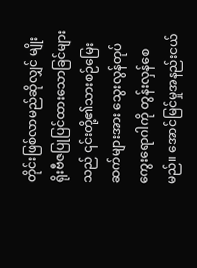တိုင်းဖြစ်လာမည်ဆိုလျှင် မျိုးရိုးဗီဇပြုပြင်ထားသောခြင်များသည် ၎င်းတို့၏သားစဉ်မြေးဆက်များအား သွေးလွန်တုပ်ကွေးရောဂါကို တွန်းလှန်စေမည်။ အောင်မြင်မှုအနည်းငယ်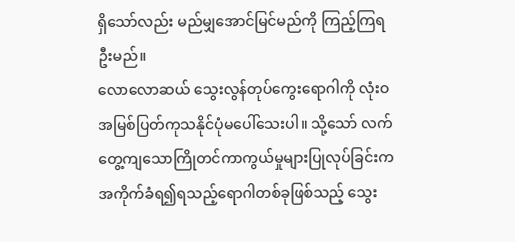ရှိသော်လည်း မည်မျှအောင်မြင်မည်ကို ကြည့်ကြရဦးမည်။
လောလောဆယ် သွေးလွန်တုပ်ကွေးရောဂါကို လုံးဝအမြစ်ပြတ်ကုသနိုင်ပုံမပေါ်သေးပါ။ သို့သော် လက်တွေ့ကျသောကြိုတင်ကာကွယ်မှုများပြုလုပ်ခြင်းက အကိုက်ခံရ၍ရသည့်ရောဂါတစ်ခုဖြစ်သည့် သွေး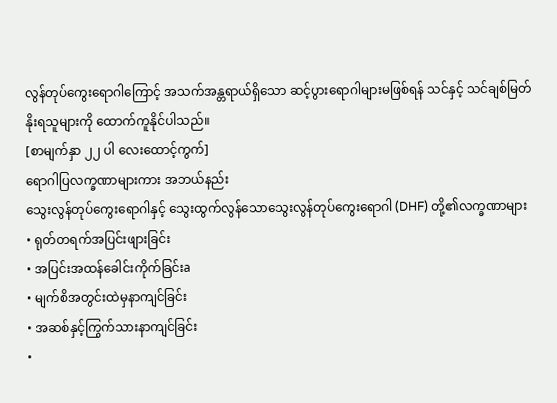လွန်တုပ်ကွေးရောဂါကြောင့် အသက်အန္တရာယ်ရှိသော ဆင့်ပွားရောဂါများမဖြစ်ရန် သင်နှင့် သင်ချစ်မြတ်နိုးရသူများကို ထောက်ကူနိုင်ပါသည်။
[စာမျက်နှာ ၂၂ ပါ လေးထောင့်ကွက်]
ရောဂါပြလက္ခဏာများကား အဘယ်နည်း
သွေးလွန်တုပ်ကွေးရောဂါနှင့် သွေးထွက်လွန်သောသွေးလွန်တုပ်ကွေးရောဂါ (DHF) တို့၏လက္ခဏာများ
• ရုတ်တရက်အပြင်းဖျားခြင်း
• အပြင်းအထန်ခေါင်းကိုက်ခြင်းa
• မျက်စိအတွင်းထဲမှနာကျင်ခြင်း
• အဆစ်နှင့်ကြွက်သားနာကျင်ခြင်း
•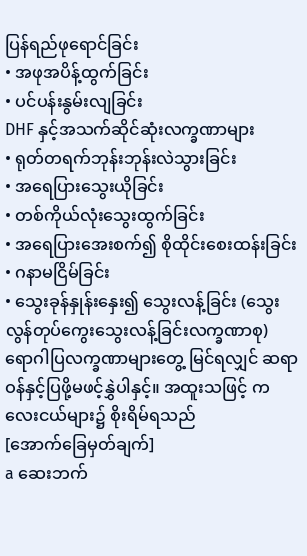ပြန်ရည်ဖုရောင်ခြင်း
• အဖုအပိန့်ထွက်ခြင်း
• ပင်ပန်းနွမ်းလျခြင်း
DHF နှင့်အသက်ဆိုင်ဆုံးလက္ခဏာများ
• ရုတ်တရက်ဘုန်းဘုန်းလဲသွားခြင်း
• အရေပြားသွေးယိုခြင်း
• တစ်ကိုယ်လုံးသွေးထွက်ခြင်း
• အရေပြားအေးစက်၍ စိုထိုင်းစေးထန်းခြင်း
• ဂနာမငြိမ်ခြင်း
• သွေးခုန်နှုန်းနှေး၍ သွေးလန့်ခြင်း (သွေးလွန်တုပ်ကွေးသွေးလန့်ခြင်းလက္ခဏာစု)
ရောဂါပြလက္ခဏာများတွေ့ မြင်ရလျှင် ဆရာဝန်နှင့်ပြဖို့မဖင့်နွှဲပါနှင့်။ အထူးသဖြင့် ကလေးငယ်များ၌ စိုးရိမ်ရသည်
[အောက်ခြေမှတ်ချက်]
a ဆေးဘက်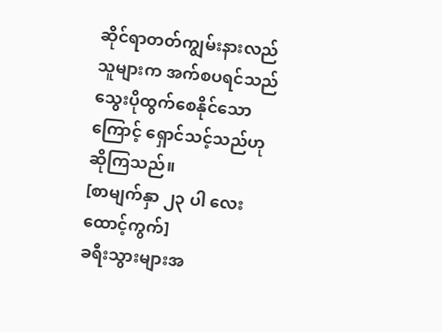ဆိုင်ရာတတ်ကျွမ်းနားလည်သူများက အက်စပရင်သည် သွေးပိုထွက်စေနိုင်သောကြောင့် ရှောင်သင့်သည်ဟုဆိုကြသည်။
[စာမျက်နှာ ၂၃ ပါ လေးထောင့်ကွက်]
ခရီးသွားများအ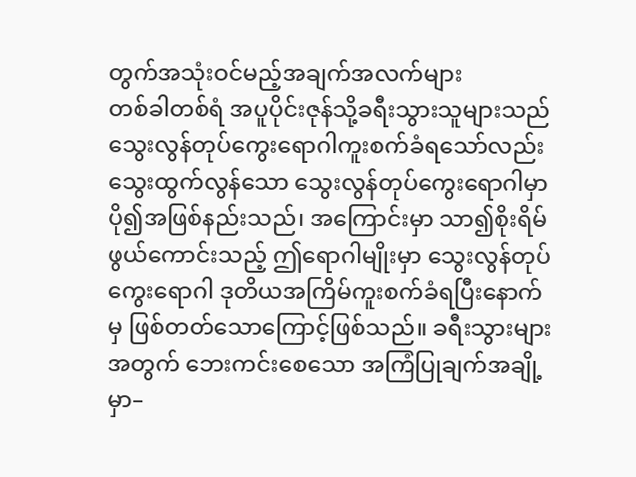တွက်အသုံးဝင်မည့်အချက်အလက်များ
တစ်ခါတစ်ရံ အပူပိုင်းဇုန်သို့ခရီးသွားသူများသည် သွေးလွန်တုပ်ကွေးရောဂါကူးစက်ခံရသော်လည်း သွေးထွက်လွန်သော သွေးလွန်တုပ်ကွေးရောဂါမှာ ပို၍အဖြစ်နည်းသည်၊ အကြောင်းမှာ သာ၍စိုးရိမ်ဖွယ်ကောင်းသည့် ဤရောဂါမျိုးမှာ သွေးလွန်တုပ်ကွေးရောဂါ ဒုတိယအကြိမ်ကူးစက်ခံရပြီးနောက်မှ ဖြစ်တတ်သောကြောင့်ဖြစ်သည်။ ခရီးသွားများအတွက် ဘေးကင်းစေသော အကြံပြုချက်အချို့မှာ–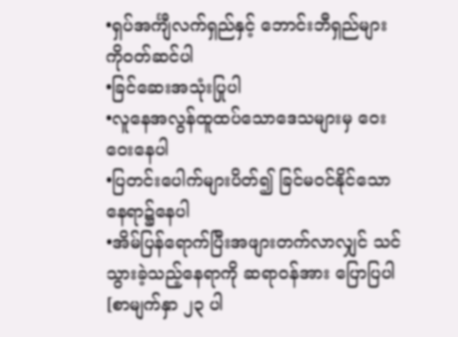•ရှပ်အင်္ကျီလက်ရှည်နှင့် ဘောင်းဘီရှည်များကိုဝတ်ဆင်ပါ
•ခြင်ဆေးအသုံးပြုပါ
•လူနေအလွန်ထူထပ်သောဒေသများမှ ဝေးဝေးနေပါ
•ပြတင်းပေါက်များပိတ်၍ ခြင်မဝင်နိုင်သောနေရာ၌နေပါ
•အိမ်ပြန်ရောက်ပြီးအဖျားတက်လာလျှင် သင်သွားခဲ့သည့်နေရာကို ဆရာဝန်အား ပြောပြပါ
[စာမျက်နှာ ၂၃ ပါ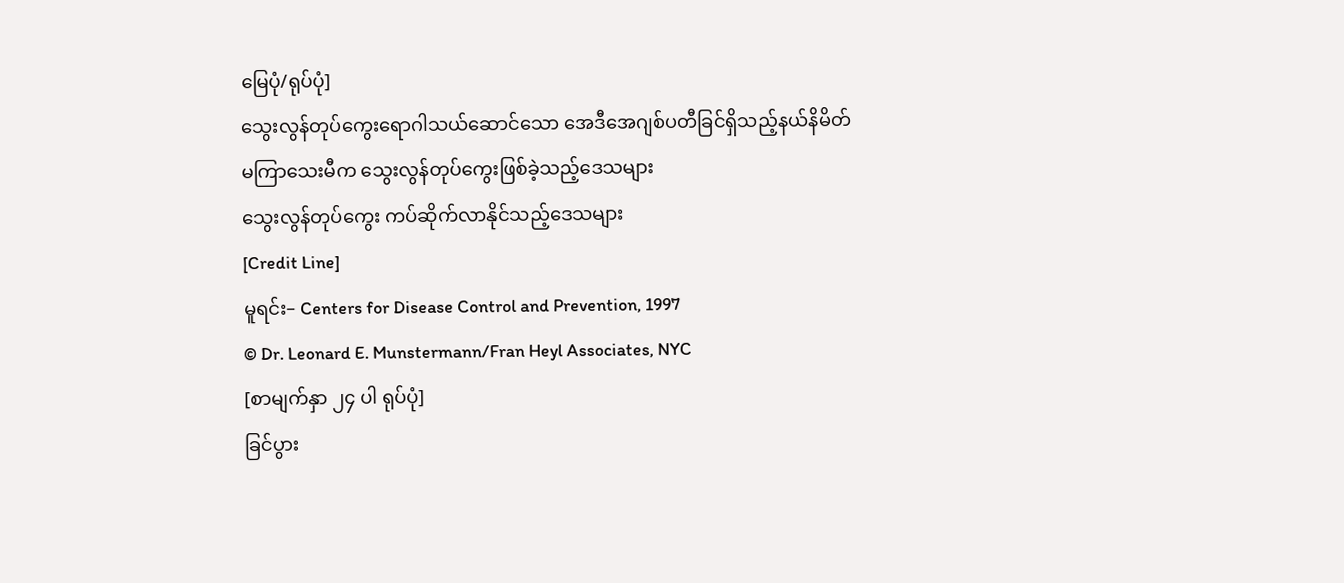မြေပုံ/ရုပ်ပုံ]
သွေးလွန်တုပ်ကွေးရောဂါသယ်ဆောင်သော အေဒီအေဂျစ်ပတီခြင်ရှိသည့်နယ်နိမိတ်
မကြာသေးမီက သွေးလွန်တုပ်ကွေးဖြစ်ခဲ့သည့်ဒေသများ
သွေးလွန်တုပ်ကွေး ကပ်ဆိုက်လာနိုင်သည့်ဒေသများ
[Credit Line]
မူရင်း– Centers for Disease Control and Prevention, 1997
© Dr. Leonard E. Munstermann/Fran Heyl Associates, NYC
[စာမျက်နှာ ၂၄ ပါ ရုပ်ပုံ]
ခြင်ပွား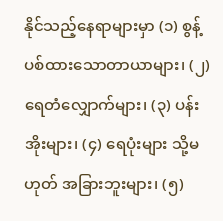နိုင်သည့်နေရာများမှာ (၁) စွန့်ပစ်ထားသောတာယာများ၊ (၂) ရေတံလျှောက်များ၊ (၃) ပန်းအိုးများ၊ (၄) ရေပုံးများ သို့မဟုတ် အခြားဘူးများ၊ (၅)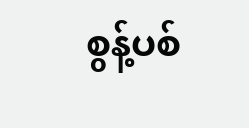စွန့်ပစ်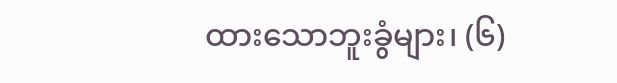ထားသောဘူးခွံများ၊ (၆)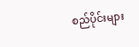စည်ပိုင်းများ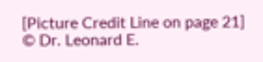[Picture Credit Line on page 21]
© Dr. Leonard E.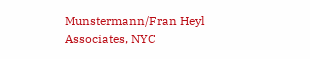Munstermann/Fran Heyl Associates, NYC